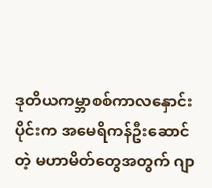ဒုတိယကမ္ဘာစစ်ကာလနှောင်းပိုင်းက အမေရိကန်ဦးဆောင်တဲ့ မဟာမိတ်တွေအတွက် ဂျာ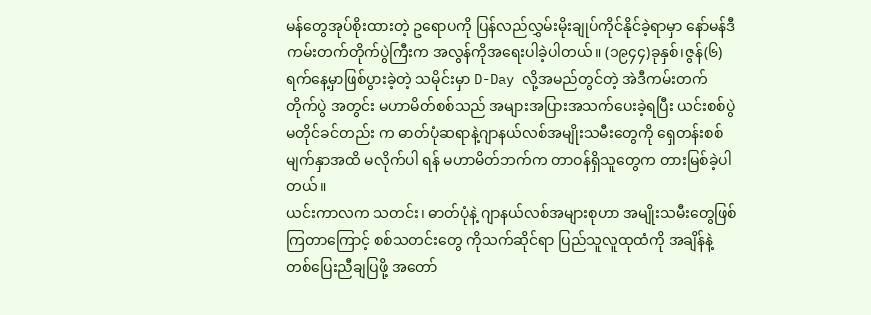မန်တွေအုပ်စိုးထားတဲ့ ဥရောပကို ပြန်လည်လွှမ်းမိုးချုပ်ကိုင်နိုင်ခဲ့ရာမှာ နော်မန်ဒီကမ်းတက်တိုက်ပွဲကြီးက အလွန်ကိုအရေးပါခဲ့ပါတယ်။ (၁၉၄၄)ခုနှစ်၊ဇွန်(၆) ရက်နေ့မှာဖြစ်ပွားခဲ့တဲ့ သမိုင်းမှာ D-Day လို့အမည်တွင်တဲ့ အဲဒီကမ်းတက် တိုက်ပွဲ အတွင်း မဟာမိတ်စစ်သည် အများအပြားအသက်ပေးခဲ့ရပြီး ယင်းစစ်ပွဲမတိုင်ခင်တည်း က ဓာတ်ပုံဆရာနဲ့ဂျာနယ်လစ်အမျိုးသမီးတွေကို ရှေတန်းစစ်မျက်နှာအထိ မလိုက်ပါ ရန် မဟာမိတ်ဘက်က တာဝန်ရှိသူတွေက တားမြစ်ခဲ့ပါတယ်။
ယင်းကာလက သတင်း၊ ဓာတ်ပုံနဲ့ ဂျာနယ်လစ်အများစုဟာ အမျိုးသမီးတွေဖြစ်ကြတာကြောင့် စစ်သတင်းတွေ ကိုသက်ဆိုင်ရာ ပြည်သူလူထုထံကို အချိန်နဲ့တစ်ပြေးညီချပြဖို့ အတော်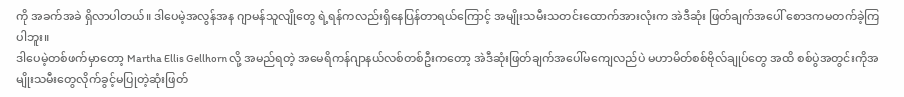ကို အခက်အခဲ ရှိလာပါတယ်။ ဒါပေမဲ့အလွန်အန ဂျာမန်သူလျိုတွေ ရဲ့ရန်ကလည်းရှိနေပြန်တာရယ်ကြောင့် အမျိုးသမီးသတင်းထောက်အားလုံးက အဲဒီဆုံး ဖြတ်ချက်အပေါ် စောဒကမတက်ခဲ့ကြပါဘူး။
ဒါပေမဲ့တစ်ဖက်မှာတော့ Martha Ellis Gellhorn လို့ အမည်ရတဲ့ အမေရိကန်ဂျာနယ်လစ်တစ်ဦးကတော့ အဲဒီဆုံးဖြတ်ချက်အပေါ်မကျေလည်ပဲ မဟာမိတ်စစ်ဗိုလ်ချုပ်တွေ အထိ စစ်ပွဲအတွင်းကိုအမျိုးသမီးတွေလိုက်ခွင့်မပြုတဲ့ဆုံးဖြတ်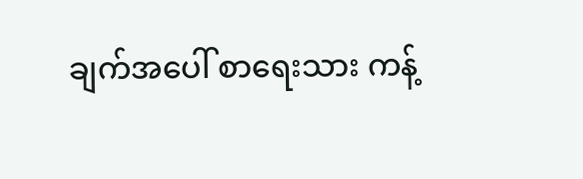ချက်အပေါ် စာရေးသား ကန့်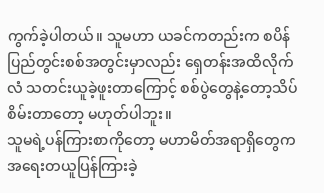ကွက်ခဲ့ပါတယ်။ သူမဟာ ယခင်ကတည်းက စပိန်ပြည်တွင်းစစ်အတွင်းမှာလည်း ရှေတန်းအထိလိုက်လံ သတင်းယူခဲ့ဖူးတာကြောင့် စစ်ပွဲတွေနဲ့တော့သိပ်စိမ်းတာတော့ မဟုတ်ပါဘူး။
သူမရဲ့ပန်ကြားစာကိုတော့ မဟာမိတ်အရာရှိတွေက အရေးတယူပြန်ကြားခဲ့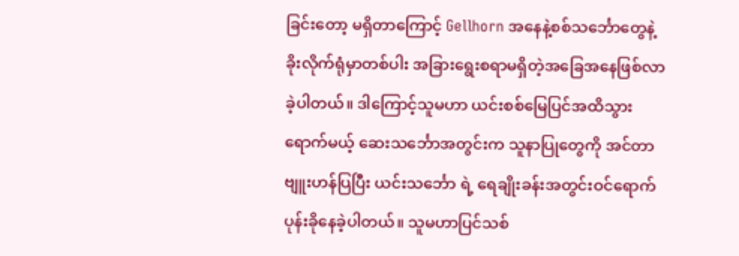ခြင်းတော့ မရှိတာကြောင့် Gellhorn အနေနဲ့စစ်သင်္ဘောတွေနဲ့ ခိုးလိုက်ရုံမှာတစ်ပါး အခြားရွေးစရာမရှိတဲ့အခြေအနေဖြစ်လာခဲ့ပါတယ်။ ဒါကြောင့်သူမဟာ ယင်းစစ်မြေပြင်အထိသွား ရောက်မယ့် ဆေးသင်္ဘောအတွင်းက သူနာပြုတွေကို အင်တာဗျူးဟန်ပြပြီး ယင်းသင်္ဘော ရဲ့ ရေချိုးခန်းအတွင်းဝင်ရောက်ပုန်းခိုနေခဲ့ပါတယ်။ သူမဟာပြင်သစ်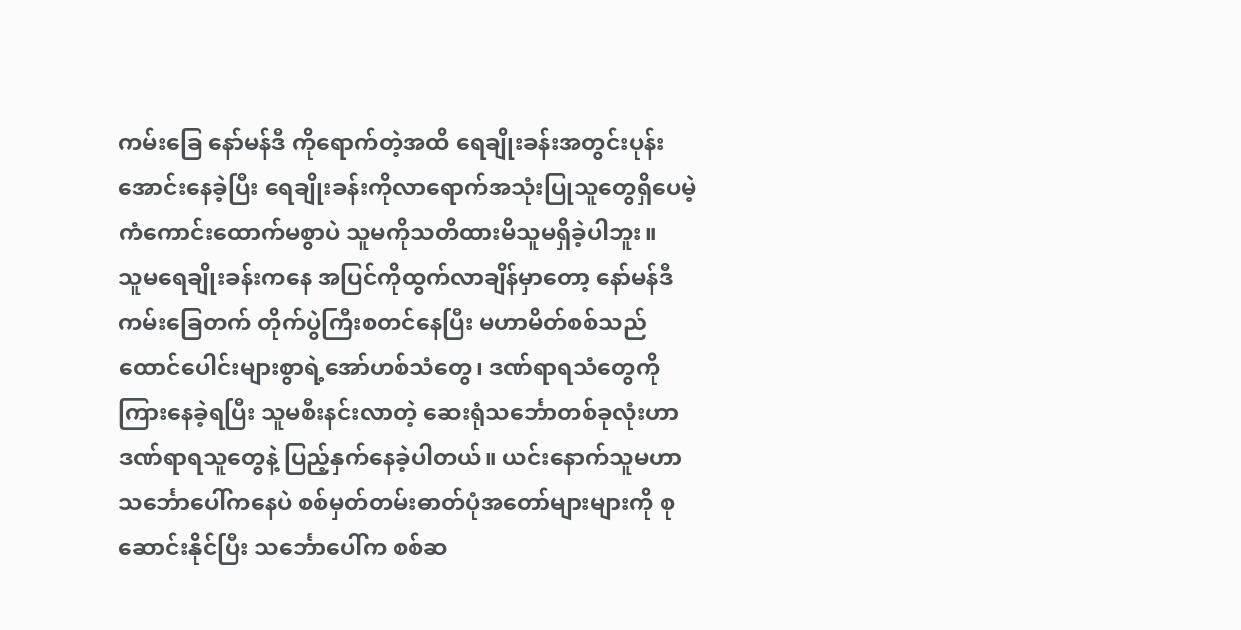ကမ်းခြေ နော်မန်ဒီ ကိုရောက်တဲ့အထိ ရေချိုးခန်းအတွင်းပုန်းအောင်းနေခဲ့ပြီး ရေချိုးခန်းကိုလာရောက်အသုံးပြုသူတွေရှိပေမဲ့ ကံကောင်းထောက်မစွာပဲ သူမကိုသတိထားမိသူမရှိခဲ့ပါဘူး။
သူမရေချိုးခန်းကနေ အပြင်ကိုထွက်လာချိန်မှာတော့ နော်မန်ဒီကမ်းခြေတက် တိုက်ပွဲကြီးစတင်နေပြီး မဟာမိတ်စစ်သည်ထောင်ပေါင်းများစွာရဲ့အော်ဟစ်သံတွေ၊ ဒဏ်ရာရသံတွေကိုကြားနေခဲ့ရပြီး သူမစီးနင်းလာတဲ့ ဆေးရုံသင်္ဘောတစ်ခုလုံးဟာ ဒဏ်ရာရသူတွေနဲ့ ပြည့်နှက်နေခဲ့ပါတယ်။ ယင်းနောက်သူမဟာ သင်္ဘောပေါ်ကနေပဲ စစ်မှတ်တမ်းဓာတ်ပုံအတော်များများကို စုဆောင်းနိုင်ပြီး သင်္ဘောပေါ်က စစ်ဆ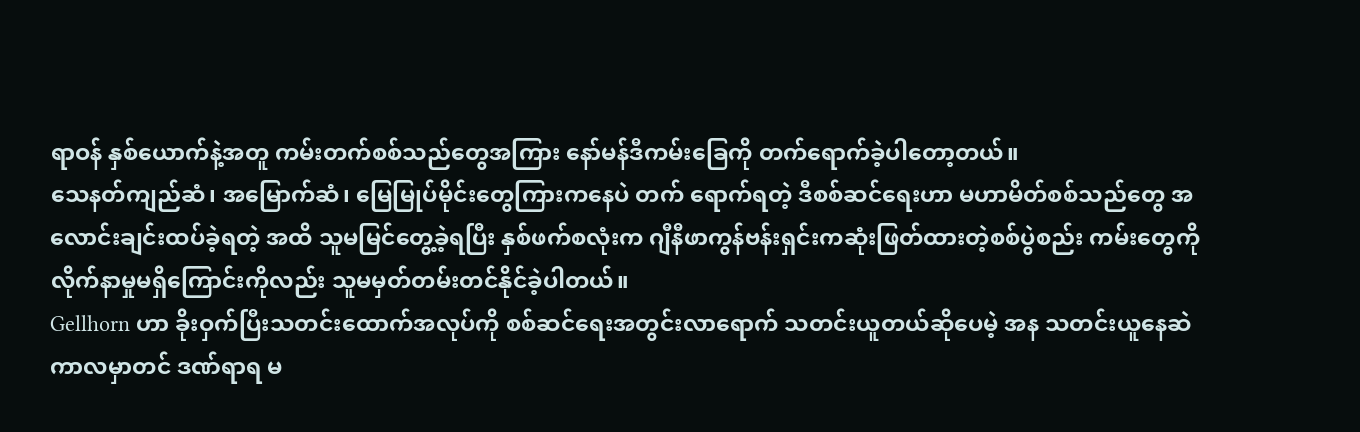ရာဝန် နှစ်ယောက်နဲ့အတူ ကမ်းတက်စစ်သည်တွေအကြား နော်မန်ဒီကမ်းခြေကို တက်ရောက်ခဲ့ပါတော့တယ်။
သေနတ်ကျည်ဆံ၊ အမြောက်ဆံ၊ မြေမြုပ်မိုင်းတွေကြားကနေပဲ တက် ရောက်ရတဲ့ ဒီစစ်ဆင်ရေးဟာ မဟာမိတ်စစ်သည်တွေ အလောင်းချင်းထပ်ခဲ့ရတဲ့ အထိ သူမမြင်တွေ့ခဲ့ရပြီး နှစ်ဖက်စလုံးက ဂျီနီဖာကွန်ဗန်းရှင်းကဆုံးဖြတ်ထားတဲ့စစ်ပွဲစည်း ကမ်းတွေကို လိုက်နာမှုမရှိကြောင်းကိုလည်း သူမမှတ်တမ်းတင်နိုင်ခဲ့ပါတယ်။
Gellhorn ဟာ ခိုးဝှက်ပြီးသတင်းထောက်အလုပ်ကို စစ်ဆင်ရေးအတွင်းလာရောက် သတင်းယူတယ်ဆိုပေမဲ့ အန သတင်းယူနေဆဲကာလမှာတင် ဒဏ်ရာရ မ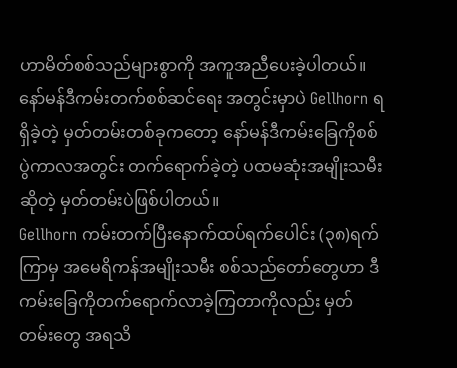ဟာမိတ်စစ်သည်များစွာကို အကူအညီပေးခဲ့ပါတယ်။ နော်မန်ဒီကမ်းတက်စစ်ဆင်ရေး အတွင်းမှာပဲ Gellhorn ရရှိခဲ့တဲ့ မှတ်တမ်းတစ်ခုကတော့ နော်မန်ဒီကမ်းခြေကိုစစ်ပွဲကာလအတွင်း တက်ရောက်ခဲ့တဲ့ ပထမဆုံးအမျိုးသမီးဆိုတဲ့ မှတ်တမ်းပဲဖြစ်ပါတယ်။
Gellhorn ကမ်းတက်ပြီးနောက်ထပ်ရက်ပေါင်း (၃၈)ရက်ကြာမှ အမေရိကန်အမျိုးသမီး စစ်သည်တော်တွေဟာ ဒီကမ်းခြေကိုတက်ရောက်လာခဲ့ကြတာကိုလည်း မှတ်တမ်းတွေ အရသိ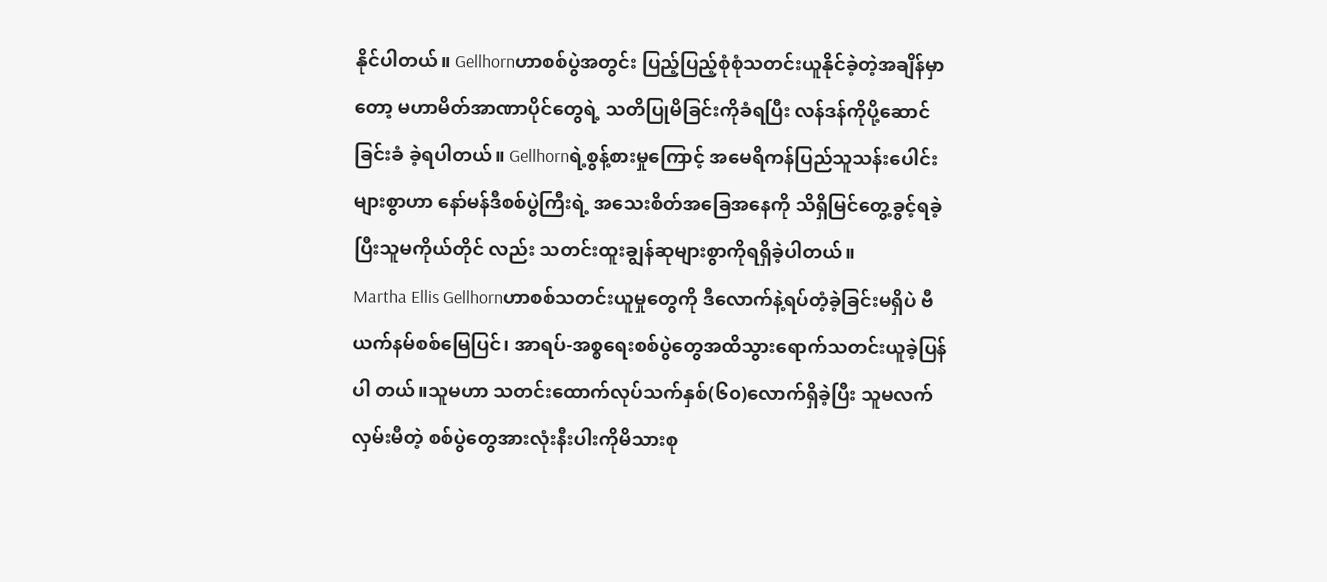နိုင်ပါတယ်။ Gellhornဟာစစ်ပွဲအတွင်း ပြည့်ပြည့်စုံစုံသတင်းယူနိုင်ခဲ့တဲ့အချိန်မှာ တော့ မဟာမိတ်အာဏာပိုင်တွေရဲ့ သတိပြုမိခြင်းကိုခံရပြီး လန်ဒန်ကိုပို့ဆောင်ခြင်းခံ ခဲ့ရပါတယ်။ Gellhornရဲ့စွန့်စားမှုကြောင့် အမေရိကန်ပြည်သူသန်းပေါင်းများစွာဟာ နော်မန်ဒီစစ်ပွဲကြီးရဲ့ အသေးစိတ်အခြေအနေကို သိရှိမြင်တွေ့ခွင့်ရခဲ့ပြီးသူမကိုယ်တိုင် လည်း သတင်းထူးချွန်ဆုများစွာကိုရရှိခဲ့ပါတယ်။
Martha Ellis Gellhornဟာစစ်သတင်းယူမှုတွေကို ဒီလောက်နဲ့ရပ်တံ့ခဲ့ခြင်းမရှိပဲ ဗီယက်နမ်စစ်မြေပြင်၊ အာရပ်-အစ္စရေးစစ်ပွဲတွေအထိသွားရောက်သတင်းယူခဲ့ပြန်ပါ တယ်။သူမဟာ သတင်းထောက်လုပ်သက်နှစ်(၆၀)လောက်ရှိခဲ့ပြီး သူမလက်လှမ်းမီတဲ့ စစ်ပွဲတွေအားလုံးနီးပါးကိုမိသားစု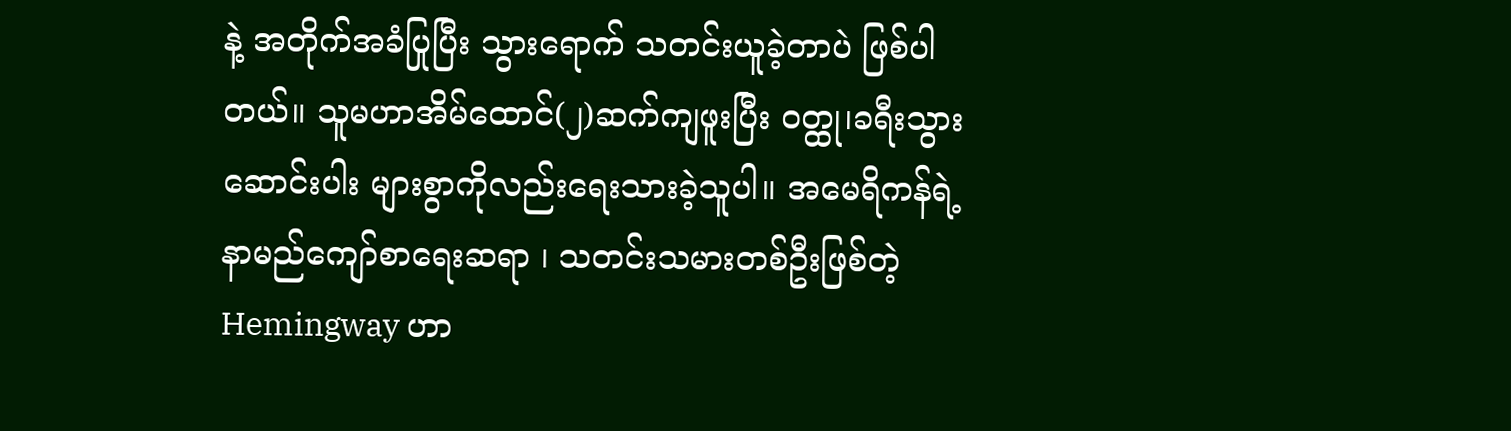နဲ့ အတိုက်အခံပြုပြီး သွားရောက် သတင်းယူခဲ့တာပဲ ဖြစ်ပါတယ်။ သူမဟာအိမ်ထောင်(၂)ဆက်ကျဖူးပြီး ဝတ္ထု၊ခရီးသွား ဆောင်းပါး များစွာကိုလည်းရေးသားခဲ့သူပါ။ အမေရိကန်ရဲ့ နာမည်ကျော်စာရေးဆရာ ၊ သတင်းသမားတစ်ဦးဖြစ်တဲ့ Hemingway ဟာ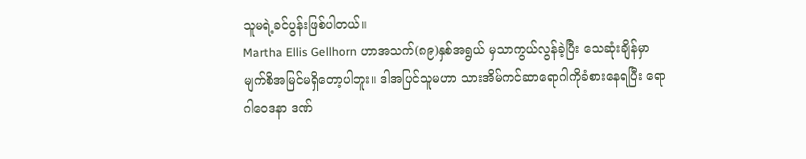သူမရဲ့ခင်ပွန်းဖြစ်ပါတယ်။
Martha Ellis Gellhorn ဟာအသက်(၈၉)နှစ်အရွယ် မှသာကွယ်လွန်ခဲ့ပြီး သေဆုံးချိန်မှာမျက်စိအမြင်မရှိတော့ပါဘူး။ ဒါအပြင်သူမဟာ သားအိမ်ကင်ဆာရောဂါကိုခံစားနေရပြီး ရောဂါဝေဒနာ ဒဏ်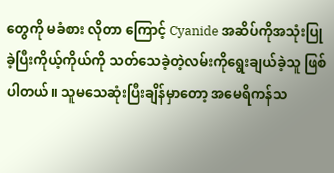တွေကို မခံစား လိုတာ ကြောင့် Cyanide အဆိပ်ကိုအသုံးပြုခဲ့ပြီးကိုယ့်ကိုယ်ကို သတ်သေခဲ့တဲ့လမ်းကိုရွေးချယ်ခဲ့သူ ဖြစ်ပါတယ်။ သူမသေဆုံးပြီးချိန်မှာတော့ အမေရိကန်သ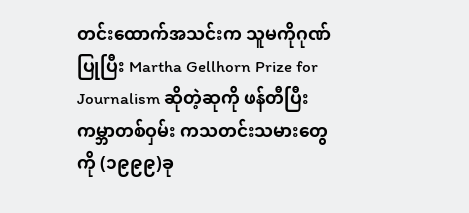တင်းထောက်အသင်းက သူမကိုဂုဏ်ပြုပြီး Martha Gellhorn Prize for Journalism ဆိုတဲ့ဆုကို ဖန်တီပြီး ကမ္ဘာတစ်ဝှမ်း ကသတင်းသမားတွေကို (၁၉၉၉)ခု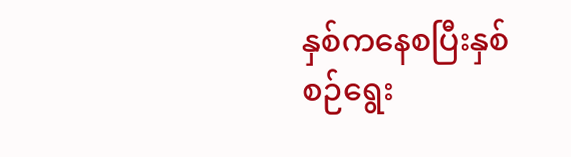နှစ်ကနေစပြီးနှစ်စဉ်ရွေး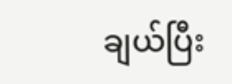ချယ်ပြီး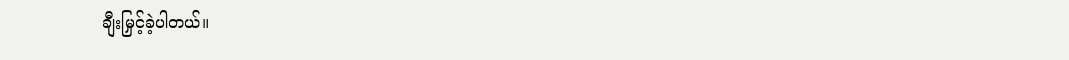ချီးမြှင့်ခဲ့ပါတယ်။